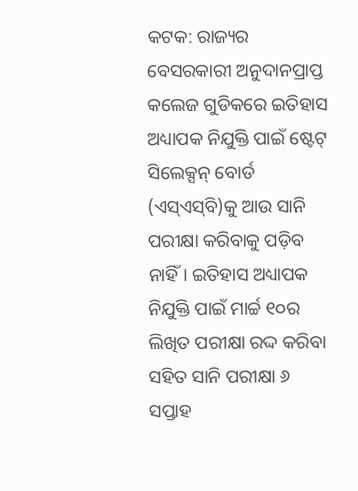କଟକ: ରାଜ୍ୟର ବେସରକାରୀ ଅନୁଦାନପ୍ରାପ୍ତ କଲେଜ ଗୁଡିକରେ ଇତିହାସ ଅଧ୍ୟାପକ ନିଯୁକ୍ତି ପାଇଁ ଷ୍ଟେଟ୍ ସିଲେକ୍ସନ୍ ବୋର୍ଡ (ଏସ୍‌ଏସ୍‌ବି)କୁ ଆଉ ସାନି ପରୀକ୍ଷା କରିବାକୁ ପଡ଼ିବ ନାହିଁ। ଇତିହାସ ଅଧ୍ୟାପକ ନିଯୁକ୍ତି ପାଇଁ ମାର୍ଚ୍ଚ ୧୦ର ଲିଖିତ ପରୀକ୍ଷା ରଦ୍ଦ କରିବା ସହିତ ସାନି ପରୀକ୍ଷା ୬ ସପ୍ତାହ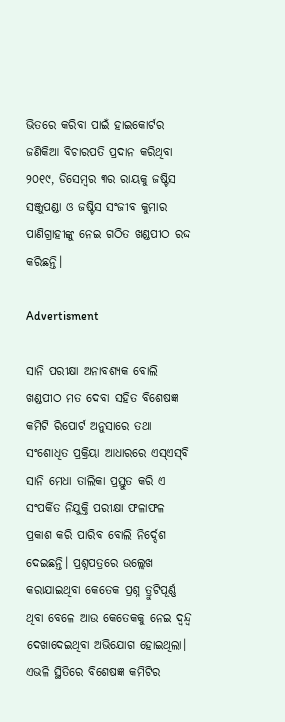ଭିତରେ କରିବା ପାଇଁ ହାଇକୋର୍ଟର ଜଣିକିଆ ବିଚାରପତି ପ୍ରଦାନ କରିଥିବା ୨୦୧୯, ଡିସେମ୍ବର ୩ର ରାୟକୁ ଜଷ୍ଟିସ ସଞ୍ଜୁପଣ୍ଡା ଓ ଜଷ୍ଟିସ ସଂଜୀବ କୁମାର ପାଣିଗ୍ରାହୀଙ୍କୁ ନେଇ ଗଠିତ ଖଣ୍ଡପୀଠ ରଦ୍ଦ କରିଛନ୍ତି।

Advertisment

ସାନି ପରୀକ୍ଷା ଅନାବଶ୍ୟକ ବୋଲି ଖଣ୍ଡପୀଠ ମତ ଦେବା ସହିତ ବିଶେଷଜ୍ଞ କମିଟି ରିପୋର୍ଟ ଅନୁସାରେ ତଥା ସଂଶୋଧିତ ପ୍ରକ୍ରିୟା ଆଧାରରେ ଏସ୍‌ଏସ୍‌ବି ସାନି ମେଧା ତାଲିକା ପ୍ରସ୍ତୁତ କରି ଏ ସଂପର୍କିତ ନିଯୁକ୍ତି ପରୀକ୍ଷା ଫଳାଫଳ ପ୍ରକାଶ କରି ପାରିବ ବୋଲି ନି‌ର୍ଦ୍ଦେଶ ଦେଇଛନ୍ତି। ପ୍ରଶ୍ନପତ୍ରରେ ଉଲ୍ଲେଖ କରାଯାଇଥିବା କେତେକ ପ୍ରଶ୍ନ ତ୍ରୁଟିପୂର୍ଣ୍ଣ ଥିବା ବେଳେ ଆଉ କେତେକକୁ ନେଇ ଦ୍ବନ୍ଦ୍ବ ଦେଖାଦେଇଥିବା ଅଭିଯୋଗ ହୋଇଥିଲା। ଏଭଳି ସ୍ଥିତିରେ ବିଶେଷଜ୍ଞ କମିଟିର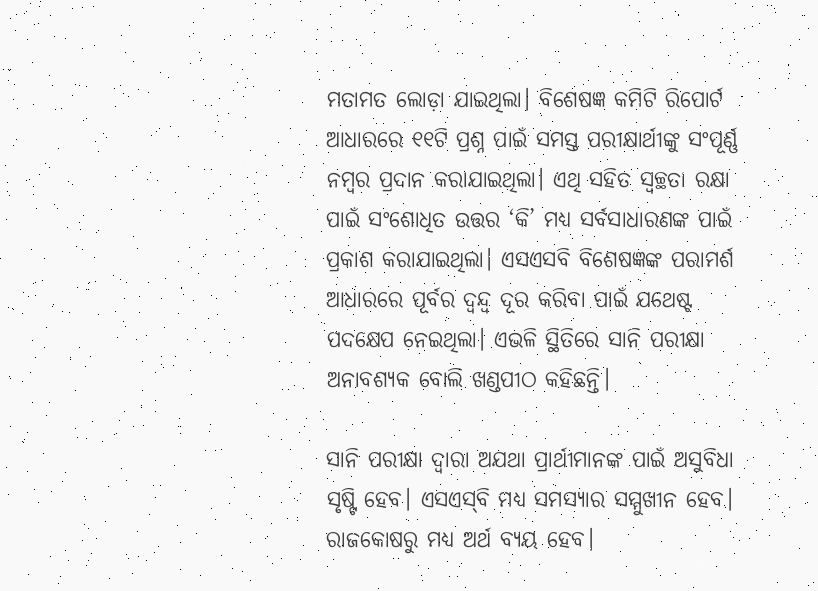ମତାମତ ଲୋଡ଼ା ଯାଇଥିଲା। ବିଶେଷଜ୍ଞ କମିଟି ରିପୋର୍ଟ ଆଧାରରେ ୧୧ଟି ପ୍ରଶ୍ନ ପାଇଁ ସମସ୍ତ ପରୀକ୍ଷାର୍ଥୀଙ୍କୁ ସଂପୂର୍ଣ୍ଣ ନମ୍ବର ପ୍ରଦାନ କରାଯାଇଥିଲା। ଏଥି ସହିତ ସ୍ବଚ୍ଛତା ରକ୍ଷା ପାଇଁ ସଂଶୋଧିତ ଉତ୍ତର ‘କି’ ମଧ୍ୟ ସର୍ବସାଧାରଣଙ୍କ ପାଇଁ ପ୍ରକାଶ କରାଯାଇଥିଲା। ଏସଏସବି ବିଶେଷଜ୍ଞଙ୍କ ପରାମର୍ଶ ଆଧାରରେ ପୂର୍ବର ଦ୍ବନ୍ଦ୍ବ ଦୂର କରିବା ପାଇଁ ଯଥେଷ୍ଟ ପଦକ୍ଷେପ ନେଇଥିଲା। ଏଭଳି ସ୍ଥିତିରେ ସାନି ପରୀକ୍ଷା ଅନାବଶ୍ୟକ ବୋଲି ଖଣ୍ଡପୀଠ କହିଛନ୍ତି।

ସାନି ପରୀକ୍ଷା ଦ୍ବାରା ଅଯଥା ପ୍ରାର୍ଥୀମାନଙ୍କ ପାଇଁ ଅସୁବିଧା ସୃଷ୍ଟି ହେବ। ଏସଏସ୍‌ବି ମଧ୍ୟ ସମସ୍ୟାର ସମ୍ମୁଖୀନ ହେବ। ରାଜକୋଷରୁ ମଧ୍ୟ ଅର୍ଥ ବ୍ୟୟ ହେବ।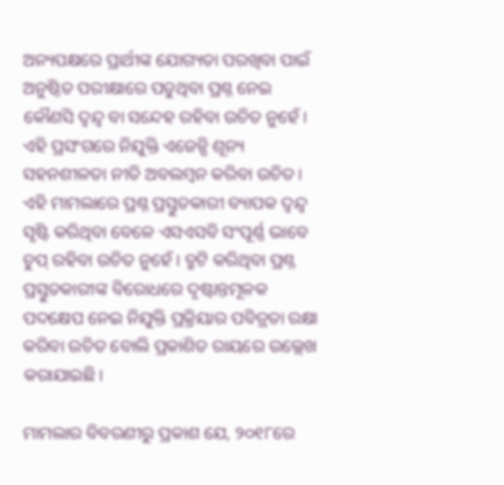ଅନ୍ୟପକ୍ଷରେ ପ୍ରାର୍ଥୀଙ୍କ ଯୋଗ୍ୟତା ପରଖିବା ପାଇଁ ଅନୁଷ୍ଠିତ ପରୀକ୍ଷାରେ ପଡୁଥିବା ପ୍ରଶ୍ନ ନେଇ କୌଣସି ଦ୍ବନ୍ଦ୍ବ ବା ସନ୍ଦେହ ରହିବା ଉଚିତ ନୁହେଁ। ଏହି ପ୍ରସଂଗରେ ନିଯୁକ୍ତି ଏଜେନ୍ସି ଶୂନ୍ୟ ସହନଶୀଳତା ନୀତି ଅବଲମ୍ବନ କରିବା ଉଚିତ। ଏହି ମାମଲାରେ ପ୍ରଶ୍ନ ପ୍ରସ୍ତୁତକାରୀ ବ୍ୟାପକ ଦ୍ବନ୍ଦ୍ବ ସୃଷ୍ଟି କରିଥିବା ବେଳେ ଏସଏସବି ସଂପୂର୍ଣ୍ଣ ଭାବେ ଚୁପ୍ ରହିବା ଉଚିତ ନୁହେଁ। ତ୍ରୁଟି କରିଥିବା ପ୍ରଶ୍ନ ପ୍ରସ୍ତୁତକାରୀଙ୍କ ବିରୋଧରେ ଦୃଷ୍ଟାନ୍ତମୂଳକ ପଦକ୍ଷେପ ନେଇ ନିଯୁକ୍ତି ପ୍ରକ୍ରିୟାର ପବିତ୍ରତା ରକ୍ଷା କରିବା ଉଚିତ ବୋଲି ପ୍ରକାଶିତ ରାୟରେ ଉଲ୍ଲେଖ କରାଯାଇଛି।

ମାମଲାର ବିବରଣୀରୁ ପ୍ରକାଶ ଯେ, ୨୦୧୮ରେ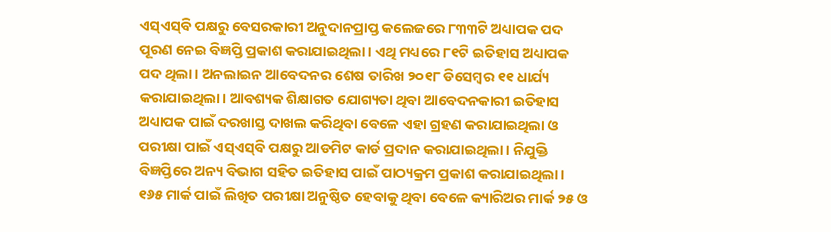ଏସ୍‌ଏସ୍‌ବି ପକ୍ଷରୁ ବେସରକାରୀ ଅନୁଦାନପ୍ରାପ୍ତ କଲେଜରେ ୮୩୩ଟି ଅଧ୍ୟାପକ ପଦ ପୂରଣ ନେଇ ବିଜ୍ଞପ୍ତି ପ୍ରକାଶ କରାଯାଇଥିଲା। ଏଥି ମଧ୍ୟରେ ୮୧ଟି ଇତିହାସ ଅଧ୍ୟାପକ ପଦ ଥିଲା। ଅନଲାଇନ ଆବେଦନର ଶେଷ ତାରିଖ ୨୦୧୮ ଡିସେମ୍ବର ୧୧ ଧାର୍ଯ୍ୟ କରାଯାଇଥିଲା। ଆବଶ୍ୟକ ଶିକ୍ଷାଗତ ଯୋଗ୍ୟତା ଥିବା ଆବେଦନକାରୀ ଇତିହାସ ଅଧ୍ୟାପକ ପାଇଁ ଦରଖାସ୍ତ ଦାଖଲ କରିଥିବା ବେଳେ ଏହା ଗ୍ରହଣ କରାଯାଇଥିଲା ଓ ପରୀକ୍ଷା ପାଇଁ ଏସ୍‌ଏସ୍‌ବି ପକ୍ଷରୁ ଆଡମିଟ କାର୍ଡ ପ୍ରଦାନ କରାଯାଇଥିଲା। ନିଯୁକ୍ତି ବିଜ୍ଞପ୍ତିରେ ଅନ୍ୟ ବିଭାଗ ସହିତ ଇତିହାସ ପାଇଁ ପାଠ୍ୟକ୍ରମ ପ୍ରକାଶ କରାଯାଇଥିଲା। ୧୬୫ ମାର୍କ ପାଇଁ ଲିଖିତ ପରୀକ୍ଷା ଅନୁଷ୍ଠିତ ହେବାକୁ ଥିବା ବେଳେ କ୍ୟାରିଅର ମାର୍କ ୨୫ ଓ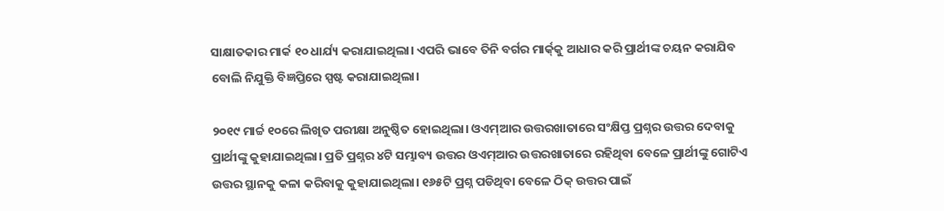ସାକ୍ଷାତକାର ମାର୍କ ୧୦ ଧାର୍ଯ୍ୟ କରାଯାଇଥିଲା। ଏପରି ଭାବେ ତିନି ବର୍ଗର ମାର୍କ୍‌କୁ ଆଧାର କରି ପ୍ରାର୍ଥୀଙ୍କ ଚୟନ କରାଯିବ ବୋଲି ନିଯୁକ୍ତି ବିଜ୍ଞପ୍ତିରେ ସ୍ପଷ୍ଟ କରାଯାଇଥିଲା।

୨୦୧୯ ମାର୍ଚ୍ଚ ୧୦ରେ ଲିଖିତ ପରୀକ୍ଷା ଅନୁଷ୍ଠିତ ହୋଇଥିଲା। ଓଏମ୍‌ଆର ଉତ୍ତରଖାତାରେ ସଂକ୍ଷିପ୍ତ ପ୍ରଶ୍ନର ଉତ୍ତର ଦେବାକୁ ପ୍ରାର୍ଥୀଙ୍କୁ କୁହାଯାଇଥିଲା। ପ୍ରତି ପ୍ରଶ୍ନର ୪ଟି ସମ୍ଭାବ୍ୟ ଉତ୍ତର ଓଏମ୍‌ଆର ଉତ୍ତରଖାତାରେ ରହିଥିବା ବେଳେ ପ୍ରାର୍ଥୀଙ୍କୁ ଗୋଟିଏ ଉତ୍ତର ସ୍ଥାନକୁ କଳା କରିବାକୁ କୁହାଯାଇଥିଲା। ୧୬୫ଟି ପ୍ରଶ୍ନ ପଡିଥିବା ବେଳେ ଠିକ୍ ଉତ୍ତର ପାଇଁ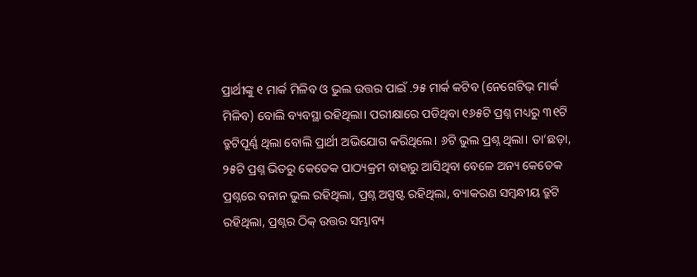ପ୍ରାର୍ଥୀଙ୍କୁ ୧ ମାର୍କ ମିଳିବ ଓ ଭୁଲ ଉତ୍ତର ପାଇଁ .୨୫ ମାର୍କ କଟିବ (ନେଗେଟିଭ୍ ମାର୍କ ମିଳିବ) ବୋଲି ବ୍ୟବସ୍ଥା ରହିଥିଲା। ପରୀକ୍ଷାରେ ପଡିଥିବା ୧୬୫ଟି ପ୍ରଶ୍ନ ମଧ୍ୟରୁ ୩୧ଟି ତ୍ରୁଟିପୂର୍ଣ୍ଣ ଥିଲା ବୋଲି ପ୍ରାର୍ଥୀ ଅଭିଯୋଗ କରିଥିଲେ। ୬ଟି ଭୁଲ ପ୍ରଶ୍ନ ଥିଲା। ତା’ଛଡ଼ା, ୨୫ଟି ପ୍ରଶ୍ନ ଭିତରୁ କେତେକ ପାଠ୍ୟକ୍ରମ ବାହାରୁ ଆସିଥିବା ବେଳେ ଅନ୍ୟ କେତେକ ପ୍ରଶ୍ନରେ ବନାନ ଭୁଲ ରହିଥିଲା, ପ୍ରଶ୍ନ ଅସ୍ପଷ୍ଟ ରହିଥିଲା, ବ୍ୟାକରଣ ସମ୍ବନ୍ଧୀୟ ତ୍ରୁଟି ରହିଥିଲା, ପ୍ରଶ୍ନର ଠିକ୍ ଉତ୍ତର ସମ୍ଭାବ୍ୟ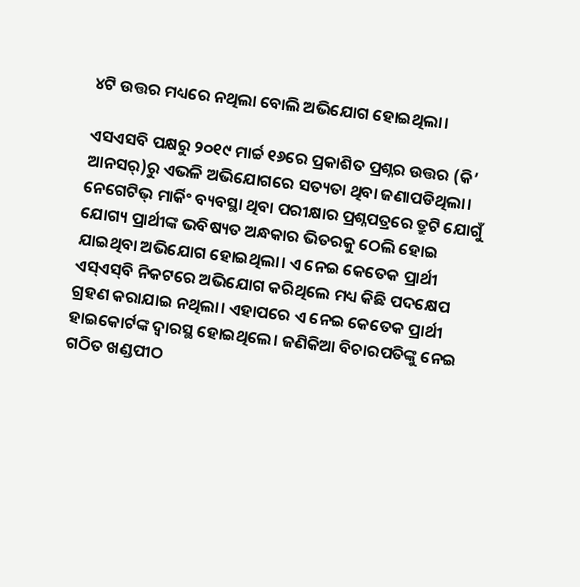୪ଟି ଉତ୍ତର ମଧ୍ୟରେ ନଥିଲା ବୋଲି ଅଭିଯୋଗ ହୋଇଥିଲା।

ଏସଏସବି ପକ୍ଷରୁ ୨୦୧୯ ମାର୍ଚ୍ଚ ୧୬ରେ ପ୍ରକାଶିତ ପ୍ରଶ୍ନର ଉତ୍ତର (କି’ ଆନସର୍)ରୁ ଏଭଳି ଅଭିଯୋଗରେ ସତ୍ୟତା ଥିବା ଜଣାପଡିଥିଲା। ନେଗେଟିଭ୍ ମାର୍କିଂ ବ୍ୟବସ୍ଥା ଥିବା ପରୀକ୍ଷାର ପ୍ରଶ୍ନପତ୍ରରେ ତ୍ରୁଟି ଯୋଗୁଁ ଯୋଗ୍ୟ ପ୍ରାର୍ଥୀଙ୍କ ଭବିଷ୍ୟତ ଅନ୍ଧକାର ଭିତରକୁ ଠେଲି ହୋଇ ଯାଇଥିବା ଅଭିଯୋଗ ହୋଇଥିଲା। ଏ ନେଇ କେତେକ ପ୍ରାର୍ଥୀ ଏସ୍‌ଏସ୍‌ବି ନିକଟରେ ଅଭିଯୋଗ କରିଥିଲେ ମଧ୍ୟ କିଛି ପଦକ୍ଷେପ ଗ୍ରହଣ କରାଯାଇ ନଥିଲା। ଏହାପରେ ଏ ନେଇ କେତେକ ପ୍ରାର୍ଥୀ ହାଇକୋର୍ଟଙ୍କ ଦ୍ବାରସ୍ଥ ହୋଇଥିଲେ। ଜଣିକିଆ ବିଚାରପତିଙ୍କୁ ନେଇ ଗଠିତ ଖଣ୍ଡପୀଠ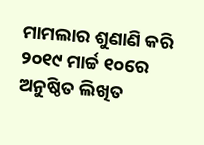ମାମଲାର ଶୁଣାଣି କରି ୨୦୧୯ ମାର୍ଚ୍ଚ ୧୦ରେ ଅନୁଷ୍ଠିତ ଲିଖିତ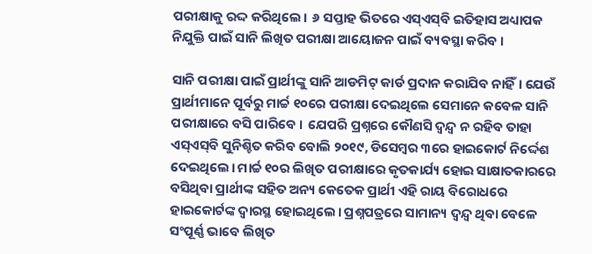ପରୀକ୍ଷାକୁ ରଦ୍ଦ କରିଥିଲେ।  ୬ ସପ୍ତାହ ଭିତରେ ଏସ୍‌ଏସ୍‌ବି ଇତିହାସ ଅଧ୍ୟାପକ ନିଯୁକ୍ତି ପାଇଁ ସାନି ଲିଖିତ ପରୀକ୍ଷା ଆୟୋଜନ ପାଇଁ ବ୍ୟବସ୍ଥା କରିବ।

ସାନି ପରୀକ୍ଷା ପାଇଁ ପ୍ରାର୍ଥୀଙ୍କୁ ସାନି ଆଡମିଟ୍ କାର୍ଡ ପ୍ରଦାନ କରାଯିବ ନାହିଁ। ଯେଉଁ ପ୍ରାର୍ଥୀମାନେ ପୂର୍ବରୁ ମାର୍ଚ୍ଚ ୧୦ରେ ପରୀକ୍ଷା ଦେଇଥିଲେ ସେମାନେ କବେଳ ସାନି ପରୀକ୍ଷାରେ ବସି ପାରିବେ।  ଯେପରି ପ୍ରଶ୍ନରେ କୌଣସି ଦ୍ବନ୍ଦ୍ବ ନ ରହିବ ତାହା ଏସ୍‌ଏସ୍‌ବି ସୁନିଶ୍ଚିତ କରିବ ବୋଲି ୨୦୧୯, ଡିସେମ୍ବର ୩ରେ ହାଇକୋର୍ଟ ନିର୍ଦ୍ଦେଶ ଦେଇଥିଲେ। ମାର୍ଚ୍ଚ ୧୦ର ଲିଖିତ ପରୀକ୍ଷାରେ କୃତକାର୍ଯ୍ୟ ହୋଇ ସାକ୍ଷାତକାରରେ ବସିଥିବା ପ୍ରାର୍ଥୀଙ୍କ ସହିତ ଅନ୍ୟ କେତେକ ପ୍ରାର୍ଥୀ ଏହି ରାୟ ବିରୋଧରେ ହାଇକୋର୍ଟଙ୍କ ଦ୍ବାରସ୍ଥ ହୋଇଥିଲେ। ପ୍ରଶ୍ନପତ୍ରରେ ସାମାନ୍ୟ ଦ୍ବନ୍ଦ୍ବ ଥିବା ବେଳେ ସଂପୂର୍ଣ୍ଣ ଭାବେ ଲିଖିତ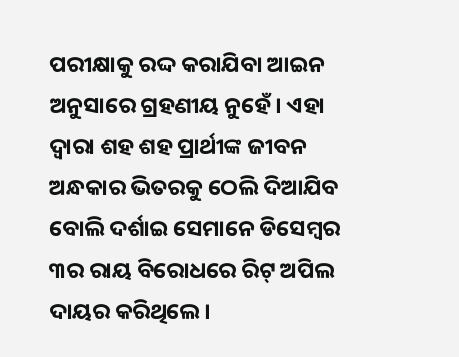ପରୀକ୍ଷାକୁ ରଦ୍ଦ କରାଯିବା ଆଇନ ଅନୁସାରେ ଗ୍ରହଣୀୟ ନୁହେଁ। ଏହା ଦ୍ବାରା ଶହ ଶହ ପ୍ରାର୍ଥୀଙ୍କ ଜୀବନ ଅନ୍ଧକାର ଭିତରକୁ ଠେଲି ଦିଆଯିବ ବୋଲି ଦର୍ଶାଇ ସେମାନେ ଡିସେମ୍ବର ୩ର ରାୟ ବିରୋଧରେ ରିଟ୍ ଅପିଲ ଦାୟର କରିଥିଲେ।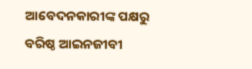ଆବେଦନକାରୀଙ୍କ ପକ୍ଷରୁ ବରିଷ୍ଠ ଆଇନଜୀବୀ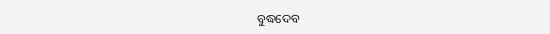ବୁଦ୍ଧଦେବ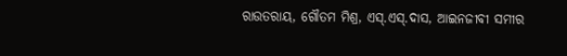ରାଉତରାୟ, ଗୌତମ ମିଶ୍ର, ଏସ୍.ଏସ୍.ଦାସ, ଆଇନଜୀବୀ ସମୀର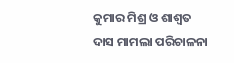କୁମାର ମିଶ୍ର ଓ ଶାଶ୍ବତ ଦାସ ମାମଲା ପରିଚାଳନା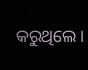କରୁଥିଲେ।